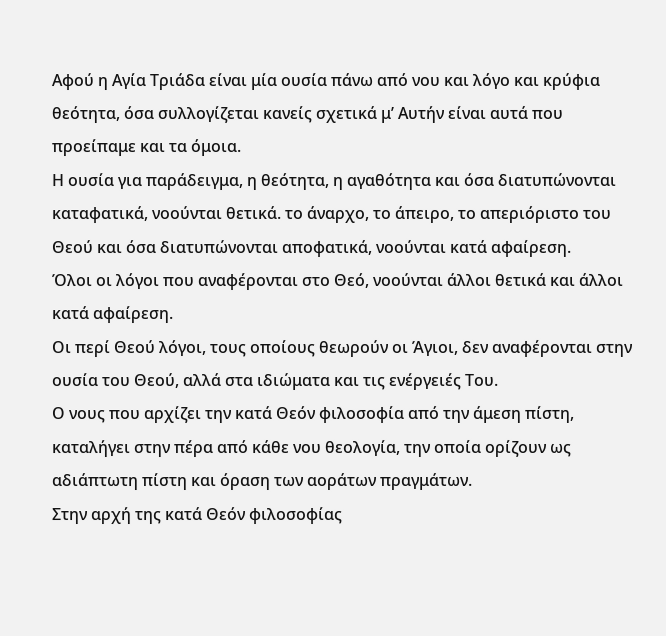Αφού η Αγία Τριάδα είναι μία ουσία πάνω από νου και λόγο και κρύφια θεότητα, όσα συλλογίζεται κανείς σχετικά μ’ Αυτήν είναι αυτά που προείπαμε και τα όμοια.
Η ουσία για παράδειγμα, η θεότητα, η αγαθότητα και όσα διατυπώνονται καταφατικά, νοούνται θετικά. το άναρχο, το άπειρο, το απεριόριστο του Θεού και όσα διατυπώνονται αποφατικά, νοούνται κατά αφαίρεση.
Όλοι οι λόγοι που αναφέρονται στο Θεό, νοούνται άλλοι θετικά και άλλοι κατά αφαίρεση.
Οι περί Θεού λόγοι, τους οποίους θεωρούν οι Άγιοι, δεν αναφέρονται στην ουσία του Θεού, αλλά στα ιδιώματα και τις ενέργειές Του.
Ο νους που αρχίζει την κατά Θεόν φιλοσοφία από την άμεση πίστη, καταλήγει στην πέρα από κάθε νου θεολογία, την οποία ορίζουν ως αδιάπτωτη πίστη και όραση των αοράτων πραγμάτων.
Στην αρχή της κατά Θεόν φιλοσοφίας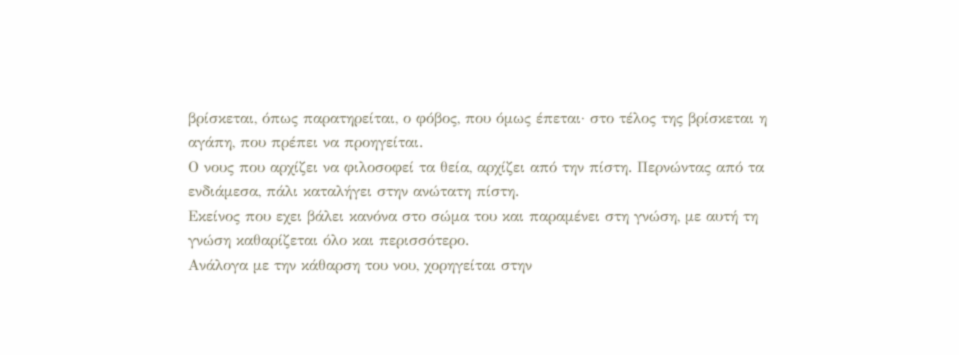βρίσκεται, όπως παρατηρείται, ο φόβος, που όμως έπεται· στο τέλος της βρίσκεται η αγάπη, που πρέπει να προηγείται.
Ο νους που αρχίζει να φιλοσοφεί τα θεία, αρχίζει από την πίστη. Περνώντας από τα ενδιάμεσα, πάλι καταλήγει στην ανώτατη πίστη.
Εκείνος που εχει βάλει κανόνα στο σώμα του και παραμένει στη γνώση, με αυτή τη γνώση καθαρίζεται όλο και περισσότερο.
Ανάλογα με την κάθαρση του νου, χορηγείται στην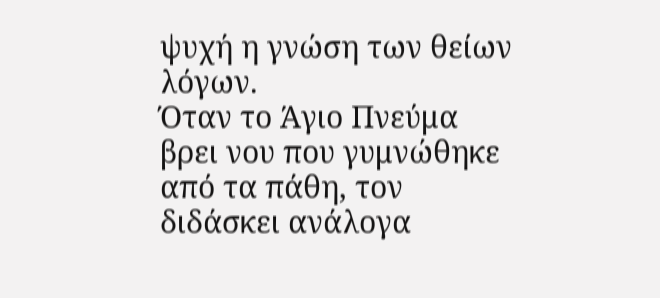ψυχή η γνώση των θείων λόγων.
Όταν το Άγιο Πνεύμα βρει νου που γυμνώθηκε από τα πάθη, τον διδάσκει ανάλογα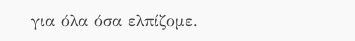για όλα όσα ελπίζομε.